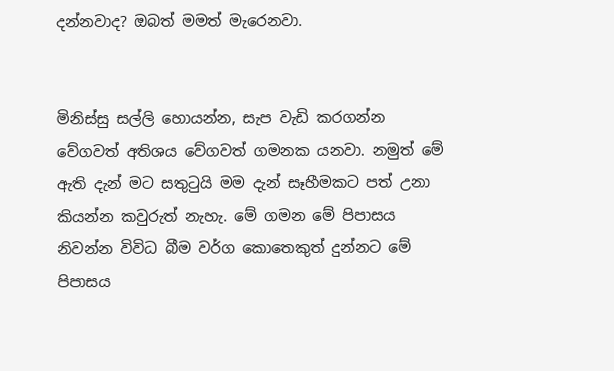දන්නවාද? ඔබත් මමත් මැරෙනවා.


මිනිස්සු සල්ලි ‍හොයන්න, සැප වැඩි කරගන්න වේගවත් අතිශය වේගවත් ගමනක යනවා. නමුත් මේ ඇති දැන් මට සතුටුයි මම දැන් සෑහීමකට පත් උනා කියන්න කවුරුත් නැහැ. මේ ගමන මේ පිපාසය නිවන්න විවිධ බීම වර්ග කොතෙකුත් දුන්නට මේ පිපාසය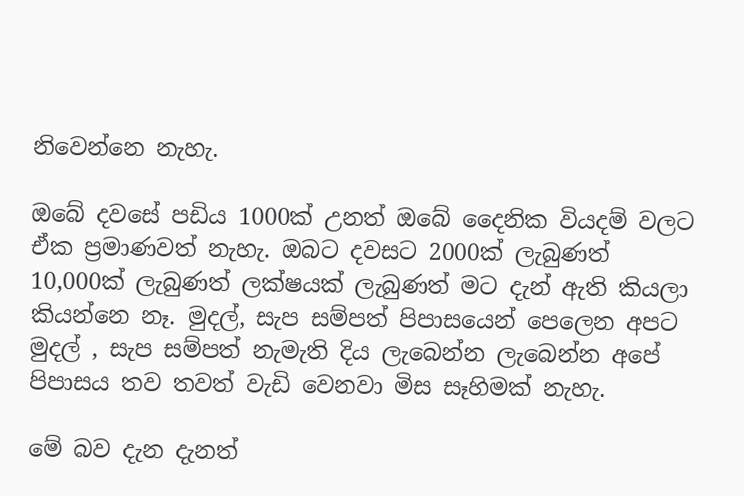නිවෙන්නෙ නැහැ.

ඔබේ දවසේ පඩිය 1000ක් උනත් ඔබේ දෛනික වියදම් වලට ඒක ප්‍රමාණවත් නැහැ. ඔබට දවසට 2000ක් ලැබුණත් 10,000ක් ලැබුණත් ලක්ෂයක් ලැබුණත් මට දැන් ඇති කියලා කියන්නෙ නෑ. මුදල්, සැප සම්පත් පිපාසයෙන් පෙලෙන අපට මුදල් ‍, සැප සම්පත් නැමැති දිය ලැබෙන්න ලැබෙන්න අපේ පිපාසය තව තවත් වැඩි වෙනවා මිස සෑහිමක් නැහැ.

මේ බව දැන දැනත්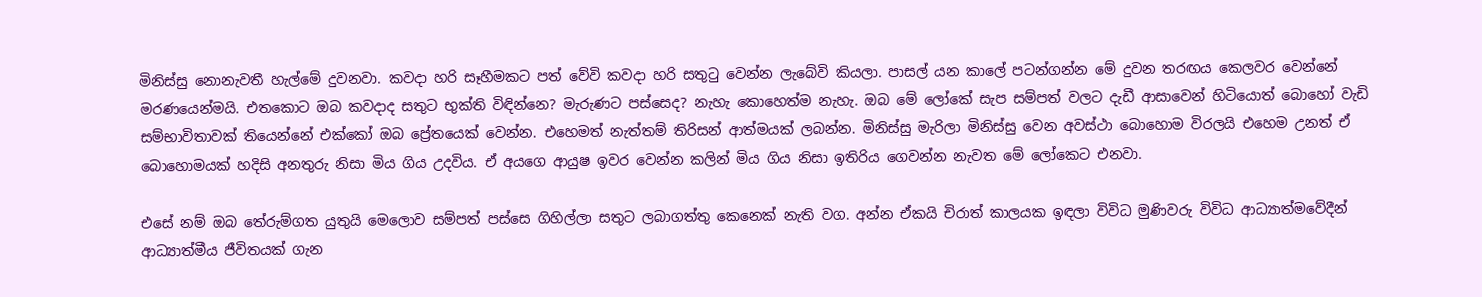මිනිස්සු නොනැවතී හැල්මේ දුවනවා. කවදා හරි සෑහීමකට පත් වේවි කවදා හරි සතුටු වෙන්න ලැබේවි කියලා. පාසල් යන කාලේ පටන්ගන්න මේ දුවන තරඟය කෙලවර වෙන්නේ මරණයෙන්මයි. එතකොට ඔබ කවදාද සතුට භුක්ති විඳින්නෙ? මැරුණට පස්සෙද? නැහැ කොහෙත්ම නැහැ. ඔබ මේ ලෝකේ සැප සම්පත් වලට දැඩී ආසාවෙන් හිටියොත් බොහෝ වැඩි සම්භාවිතාවක් තියෙන්නේ එක්කෝ ඔබ ප්‍රේතයෙක් වෙන්න. එහෙමත් නැත්තම් තිරිසන් ආත්මයක් ලබන්න. මිනිස්සු මැරිලා මිනිස්සු වෙන අවස්ථා බොහොම විරලයි එහෙම උනත් ඒ බොහොමයක් හදිසි අනතුරු නිසා මිය ගිය උදවිය. ඒ අයගෙ ආයුෂ ඉවර වෙන්න කලින් මිය ගිය නිසා ඉතිරිය ගෙවන්න නැවත මේ ලෝකෙට එනවා.

එසේ නම් ඔබ තේරුම්ගත යුතුයි මෙලොව සම්පත් පස්සෙ ගිහිල්ලා සතුට ලබාගත්තු කෙනෙක් නැති වග. අන්න ඒකයි චිරාත් කාලයක ඉඳලා විවිධ මුණිවරු විවිධ ආධ්‍යාත්මවේදීන් ආධ්‍යාත්මීය ජීවිතයක් ගැන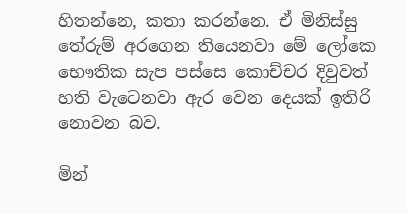හිතන්නෙ, කතා කරන්නෙ. ඒ මිනිස්සු තේරුම් අරගෙන තියෙනවා මේ ලෝකෙ භෞතික සැප පස්සෙ කොච්චර දිවුවත් හති වැටෙනවා ඇර වෙන දෙයක් ඉතිරි නොවන බව.

මින්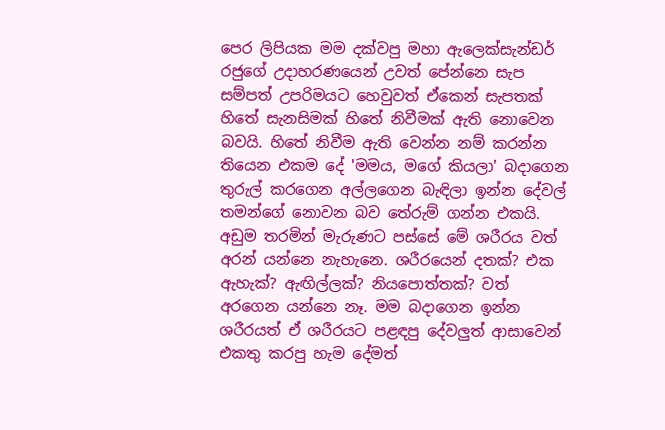පෙර ලිපියක මම දක්වපු මහා ඇලෙක්සැන්ඩර් රජුගේ උදාහරණයෙන් උවත් පේන්නෙ සැප සම්පත් උපරිමයට හෙවුවත් ඒකෙන් සැපතක් හිතේ සැනසිමක් හිතේ නිවීමක් ඇති නොවෙන බවයි. හිතේ නිවීම ඇති වෙන්න නම් කරන්න තියෙන එකම දේ 'මමය, මගේ කියලා' බදාගෙන තුරුල් කරගෙන අල්ලගෙන බැඳිලා ඉන්න දේවල් තමන්ගේ නොවන බව තේරුම් ගන්න එකයි. අඩුම තරමින් මැරුණට පස්සේ මේ ශරීරය වත් අරන් යන්නෙ නැහැනෙ. ශරීරයෙන් දතක්? එක ඇහැක්? ඇඟිල්ලක්? නියපොත්තක්? වත් අරගෙන යන්නෙ නෑ. මම බදාගෙන ඉන්න ශරීරයත් ඒ ශරීරයට පළඳපු දේවලුත් ආසාවෙන් එකතු කරපු හැම දේමත්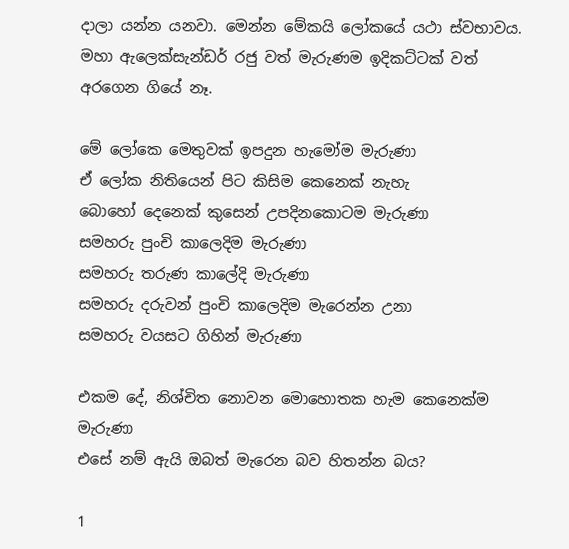දාලා යන්න යනවා. මෙන්න මේකයි ලෝකයේ යථා ස්වභාවය. මහා ඇලෙක්සැන්ඩර් රජු වත් මැරුණම ඉදිකට්ටක් වත් අරගෙන ගියේ නෑ.

මේ ලෝකෙ මෙතුවක් ඉපදුන හැමෝම මැරුණා
ඒ ලෝක නිතියෙන් පිට කිසිම කෙනෙක් නැහැ
බොහෝ දෙනෙක් කුසෙන් උපදිනකොටම මැරුණා
සමහරු පුංචි කාලෙදිම මැරුණා
සමහරු තරුණ කාලේදි මැරුණා
සමහරු දරුවන් පුංචි කාලෙදිම මැරෙන්න උනා
සමහරු වයසට ගිහින් මැරුණා

එකම දේ, නිශ්චිත නොවන මොහොතක හැම කෙනෙක්ම මැරුණා
එසේ නම් ඇයි ඔබත් මැරෙන බව හිතන්න බය?

1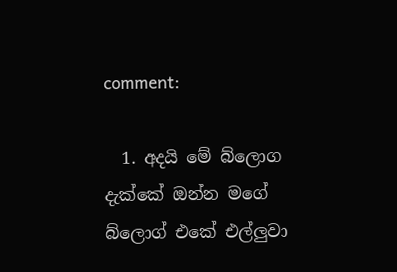comment:

  1. අදයි මේ බ්ලොග දැක්කේ ඔන්න මගේ බ්ලොග් එකේ එල්ලුවා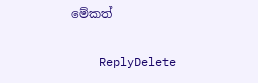මේකත්

    ReplyDelete